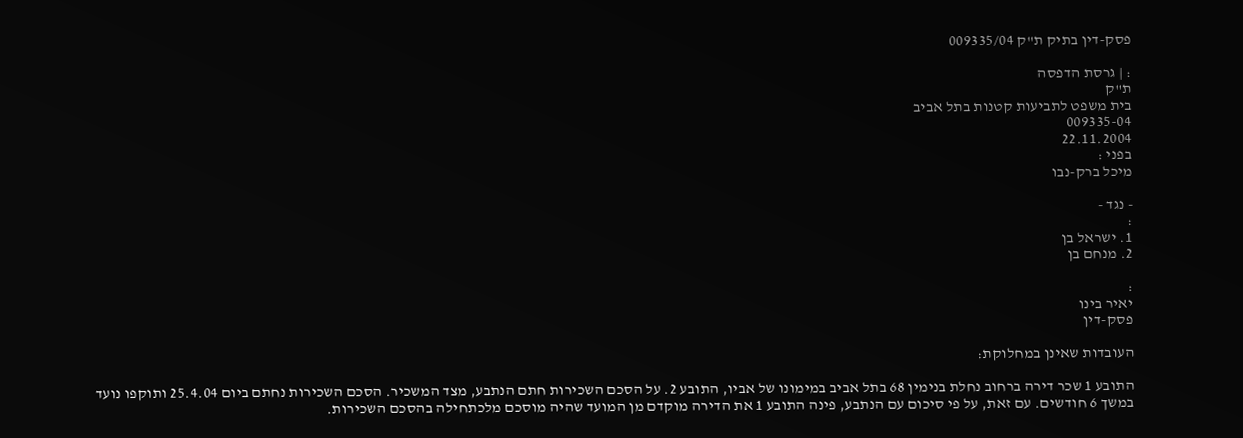פסק-דין בתיק ת"ק 009335/04

: | גרסת הדפסה
ת"ק
בית משפט לתביעות קטנות בתל אביב
009335-04
22.11.2004
בפני :
מיכל ברק-נבו

- נגד -
:
1. ישראל בן
2. מנחם בן

:
יאיר בינו
פסק-דין

העובדות שאינן במחלוקת:

התובע 1 שכר דירה ברחוב נחלת בנימין 68 בתל אביב במימונו של אביו, התובע 2. על הסכם השכירות חתם הנתבע, מצד המשכיר. הסכם השכירות נחתם ביום 25.4.04 ותוקפו נועד במשך 6 חודשים. עם זאת, על פי סיכום עם הנתבע, פינה התובע 1 את הדירה מוקדם מן המועד שהיה מוסכם מלכתחילה בהסכם השכירות.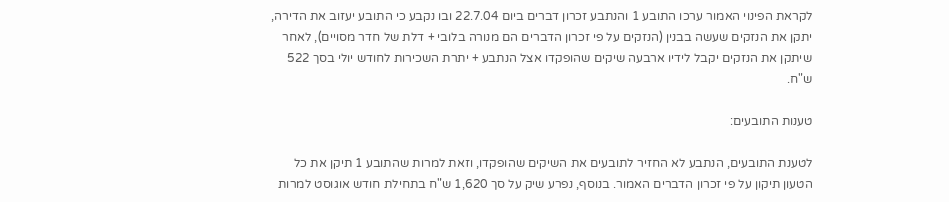לקראת הפינוי האמור ערכו התובע 1 והנתבע זכרון דברים ביום 22.7.04 ובו נקבע כי התובע יעזוב את הדירה, יתקן את הנזקים שעשה בבנין (הנזקים על פי זכרון הדברים הם מנורה בלובי + דלת של חדר מסויים), לאחר שיתקן את הנזקים יקבל לידיו ארבעה שיקים שהופקדו אצל הנתבע + יתרת השכירות לחודש יולי בסך 522 ש"ח.

טענות התובעים:

לטענת התובעים, הנתבע לא החזיר לתובעים את השיקים שהופקדו, וזאת למרות שהתובע 1 תיקן את כל הטעון תיקון על פי זכרון הדברים האמור. בנוסף, נפרע שיק על סך 1,620 ש"ח בתחילת חודש אוגוסט למרות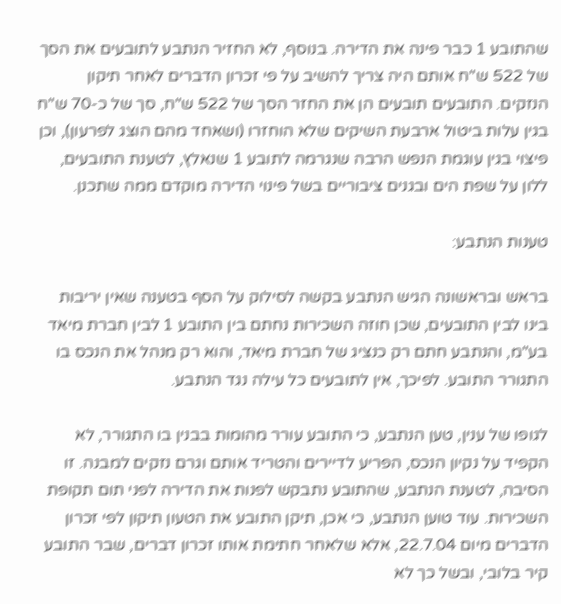שהתובע 1 כבר פינה את הדירה. בנוסף, לא החזיר הנתבע לתובעים את הסך של 522 ש"ח אותם היה צריך להשיב על פי זכרון הדברים לאחר תיקון הנזקים. התובעים תובעים הן את החזר הסך של 522 ש"ח, סך של כ-70 ש"ח בגין עלות ביטול ארבעת השיקים שלא הוחזרו (ושאחד מהם הוצג לפרעון), וכן פיצוי בגין עוגמת הנפש הרבה שנגרמה לתובע 1 שנאלץ, לטענת התובעים, ללון על שפת הים ובגנים ציבוריים בשל פינוי הדירה מוקדם ממה שתכנן.

טענות הנתבע:

בראש ובראשונה הגיש הנתבע בקשה לסילוק על הסף בטענה שאין יריבות בינו לבין התובעים, שכן חוזה השכירות נחתם בין התובע 1 לבין חברת מיאד בע"מ, והנתבע חתם רק כנציג של חברת מיאד, והוא רק מנהל את הנכס בו התגורר התובע. לפיכך, אין לתובעים כל עילה נגד הנתבע.

לגופו של ענין, טען הנתבע, כי התובע עורר מהומות בבנין בו התגורר, לא הקפיד על נקיון הנכס, הפריע לדיירים והטריד אותם וגרם נזקים למבנה. זו הסיבה, לטענת הנתבע, שהתובע נתבקש לפנות את הדירה לפני תום תקופת השכירות. עוד טוען הנתבע, כי אכן, תיקן התובע את הטעון תיקון לפי זכרון הדברים מיום 22.7.04, אלא שלאחר חתימת אותו זכרון דברים, שבר התובע קיר בלובי, ובשל כך לא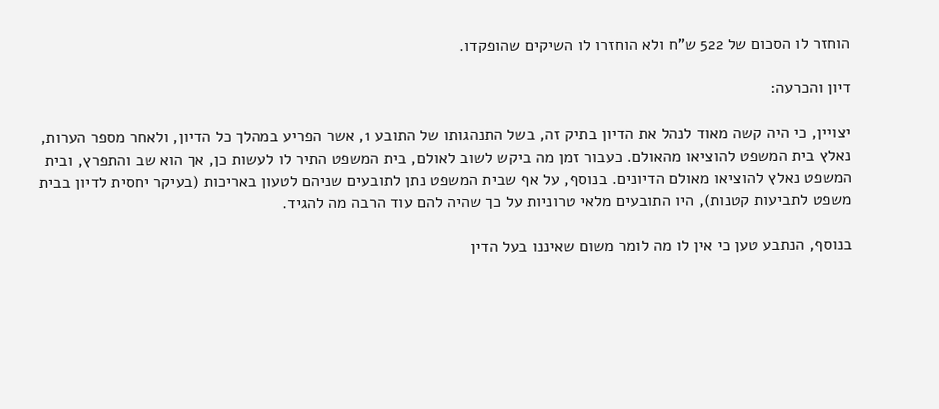הוחזר לו הסכום של 522 ש"ח ולא הוחזרו לו השיקים שהופקדו.

דיון והכרעה:

יצויין, כי היה קשה מאוד לנהל את הדיון בתיק זה, בשל התנהגותו של התובע 1, אשר הפריע במהלך כל הדיון, ולאחר מספר הערות, נאלץ בית המשפט להוציאו מהאולם. כעבור זמן מה ביקש לשוב לאולם, בית המשפט התיר לו לעשות כן, אך הוא שב והתפרץ, ובית המשפט נאלץ להוציאו מאולם הדיונים. בנוסף, על אף שבית המשפט נתן לתובעים שניהם לטעון באריכות (בעיקר יחסית לדיון בבית משפט לתביעות קטנות), היו התובעים מלאי טרוניות על כך שהיה להם עוד הרבה מה להגיד.

בנוסף, הנתבע טען כי אין לו מה לומר משום שאיננו בעל הדין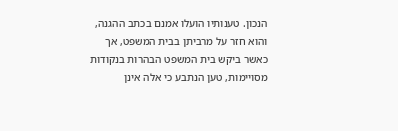הנכון. טענותיו הועלו אמנם בכתב ההגנה, והוא חזר על מרביתן בבית המשפט, אך כאשר ביקש בית המשפט הבהרות בנקודות מסויימות, טען הנתבע כי אלה אינן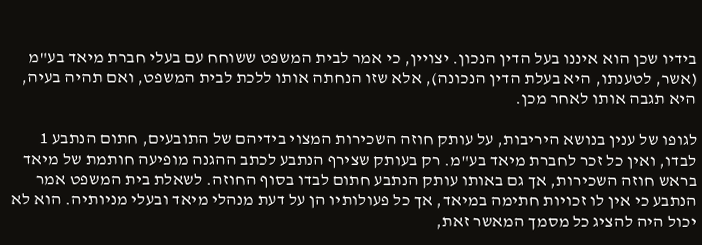בידיו שכן הוא איננו בעל הדין הנכון. יצויין, כי אמר לבית המשפט ששוחח עם בעלי חברת מיאד בע"מ (אשר, לטענתו, היא בעלת הדין הנכונה), אלא שזו הנחתה אותו ללכת לבית המשפט, ואם תהיה בעיה, היא תגבה אותו לאחר מכן.

לגופו של ענין בנושא היריבות, על עותק חוזה השכירות המצוי בידיהם של התובעים, חתום הנתבע 1 לבדו, ואין כל זכר לחברת מיאד בע"מ. רק בעותק שצירף הנתבע לכתב ההגנה מופיעה חותמת של מיאד בראש חוזה השכירות, אך גם באותו עותק הנתבע חתום לבדו בסוף החוזה. לשאלת בית המשפט אמר הנתבע כי אין לו זכויות חתימה במיאד, אך כל פעולותיו הן על דעת מנהלי מיאד ובעלי מניותיה. הוא לא יכול היה להציג כל מסמך המאשר זאת,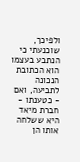ולפיכך, שוכנעתי כי הנתבע בעצמו הוא הכתובת הנכונה לתביעה, ואם - כטענתו - חברת מיאד היא ששלחה אותו הן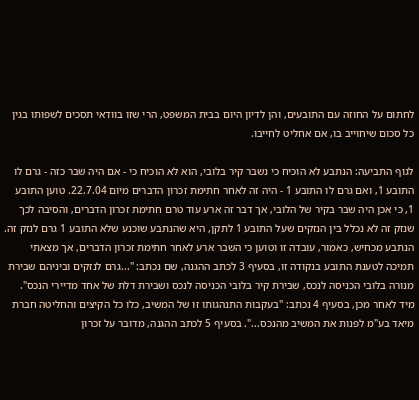לחתום על החוזה עם התובעים, והן לדיון היום בבית המשפט, הרי שזו בוודאי תסכים לשפותו בגין כל סכום שיחוייב בו, אם אחליט לחייבו.

לגוף התביעה: הנתבע לא הוכיח כי נשבר קיר בלובי, הוא לא הוכיח כי - אם היה שבר כזה - גרם לו התובע 1, ואם גרם לו התובע 1 - היה זה לאחר חתימת זכרון הדברים מיום 22.7.04. טוען התובע 1, כי אכן היה שבר בקיר של הלובי, אך דבר זה ארע עוד טרם חתימת זכרון הדברים, והסיבה לכך שנזק זה לא נכלל בין הנזקים שעל התובע 1 לתקן, היא שהנתבע שוכנע שלא התובע 1 גרם לנזק זה. הנתבע מכחיש, כאמור, עובדה זו וטוען כי השבר ארע לאחר חתימת זכרון הדברים, אך מצאתי תמיכה לטענת התובע בנקודה זו, בסעיף 3 לכתב ההגנה, שם נכתב: "...גרם לנזקים וביניהם שבירת מנורה בלובי הכניסה לנכס, שבירת קיר בלובי הכניסה לנכס ושבירת דלת של אחד מדיירי הנכס". מיד לאחר מכן, בסעיף 4 נכתב: "בעקבות התנהגותו זו של המשיב, כלו כל הקיצים והחליטה חברת מיאד בע"מ לפנות את המשיב מהנכס...". בסעיף 5 לכתב ההגנה, מדובר על זכרון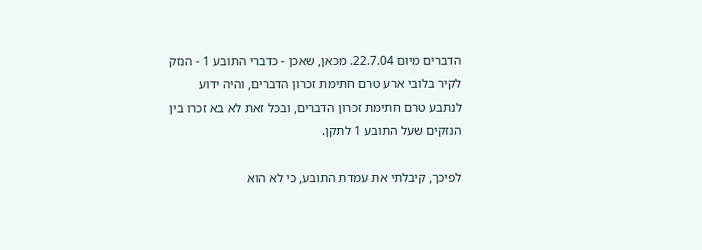הדברים מיום 22.7.04. מכאן, שאכן - כדברי התובע 1 - הנזק לקיר בלובי ארע טרם חתימת זכרון הדברים, והיה ידוע לנתבע טרם חתימת זכרון הדברים, ובכל זאת לא בא זכרו בין הנזקים שעל התובע 1 לתקן.

לפיכך, קיבלתי את עמדת התובע, כי לא הוא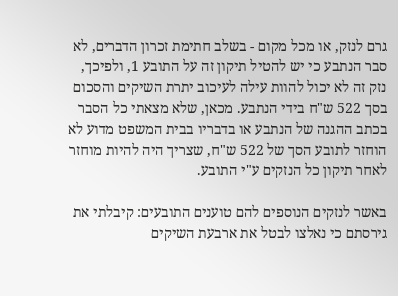גרם לנזק, או מכל מקום - בשלב חתימת זכרון הדברים, לא סבר הנתבע כי יש להטיל תיקון זה על התובע 1, ולפיכך, נזק זה לא יכול להוות עילה לעיכוב יתרת השיקים והסכום בסך 522 ש"ח בידי הנתבע. מכאן, שלא מצאתי כל הסבר בכתב ההגנה של הנתבע או בדבריו בבית המשפט מדוע לא הוחזר לתובע הסך של 522 ש"ח, שצריך היה להיות מוחזר לאחר תיקון כל הנזקים ע"י התובע.

באשר לנזקים הנוספים להם טוענים התובעים: קיבלתי את גירסתם כי נאלצו לבטל את ארבעת השיקים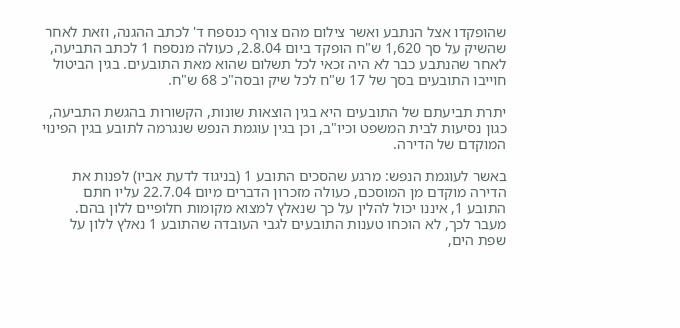שהופקדו אצל הנתבע ואשר צילום מהם צורף כנספח ד' לכתב ההגנה, וזאת לאחר שהשיק על סך 1,620 ש"ח הופקד ביום 2.8.04, כעולה מנספח 1 לכתב התביעה, לאחר שהנתבע כבר לא היה זכאי לכל תשלום שהוא מאת התובעים. בגין הביטול חוייבו התובעים בסך של 17 ש"ח לכל שיק ובסה"כ 68 ש"ח.

יתרת תביעתם של התובעים היא בגין הוצאות שונות, הקשורות בהגשת התביעה, כגון נסיעות לבית המשפט וכיו"ב, וכן בגין עוגמת הנפש שנגרמה לתובע בגין הפינוי המוקדם של הדירה.

באשר לעוגמת הנפש: מרגע שהסכים התובע 1 (בניגוד לדעת אביו) לפנות את הדירה מוקדם מן המוסכם, כעולה מזכרון הדברים מיום 22.7.04 עליו חתם התובע 1, איננו יכול להלין על כך שנאלץ למצוא מקומות חלופיים ללון בהם. מעבר לכך, לא הוכחו טענות התובעים לגבי העובדה שהתובע 1 נאלץ ללון על שפת הים,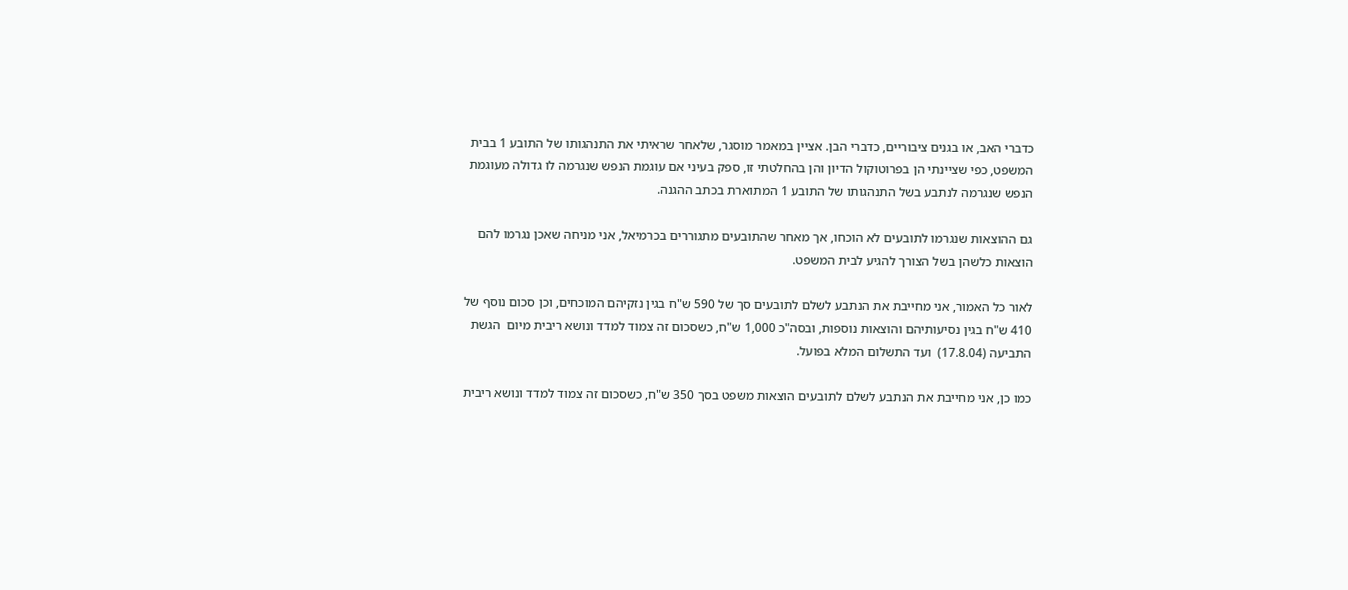כדברי האב, או בגנים ציבוריים, כדברי הבן. אציין במאמר מוסגר, שלאחר שראיתי את התנהגותו של התובע 1 בבית המשפט, כפי שציינתי הן בפרוטוקול הדיון והן בהחלטתי זו, ספק בעיני אם עוגמת הנפש שנגרמה לו גדולה מעוגמת הנפש שנגרמה לנתבע בשל התנהגותו של התובע 1 המתוארת בכתב ההגנה.

גם ההוצאות שנגרמו לתובעים לא הוכחו, אך מאחר שהתובעים מתגוררים בכרמיאל, אני מניחה שאכן נגרמו להם הוצאות כלשהן בשל הצורך להגיע לבית המשפט.

לאור כל האמור, אני מחייבת את הנתבע לשלם לתובעים סך של 590 ש"ח בגין נזקיהם המוכחים, וכן סכום נוסף של 410 ש"ח בגין נסיעותיהם והוצאות נוספות, ובסה"כ 1,000 ש"ח, כשסכום זה צמוד למדד ונושא ריבית מיום  הגשת התביעה (17.8.04)  ועד התשלום המלא בפועל.

כמו כן, אני מחייבת את הנתבע לשלם לתובעים הוצאות משפט בסך 350 ש"ח, כשסכום זה צמוד למדד ונושא ריבית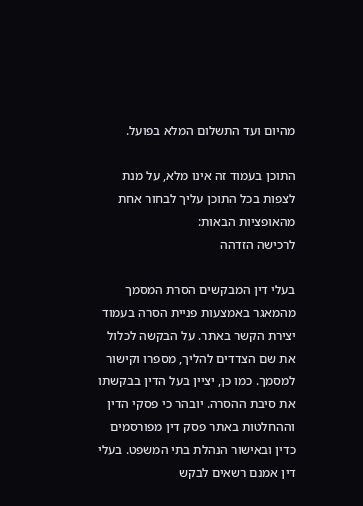מהיום ועד התשלום המלא בפועל.

התוכן בעמוד זה אינו מלא, על מנת לצפות בכל התוכן עליך לבחור אחת מהאופציות הבאות:
לרכישה הזדהה

בעלי דין המבקשים הסרת המסמך מהמאגר באמצעות פניית הסרה בעמוד יצירת הקשר באתר. על הבקשה לכלול את שם הצדדים להליך, מספרו וקישור למסמך. כמו כן, יציין בעל הדין בבקשתו את סיבת ההסרה. יובהר כי פסקי הדין וההחלטות באתר פסק דין מפורסמים כדין ובאישור הנהלת בתי המשפט. בעלי דין אמנם רשאים לבקש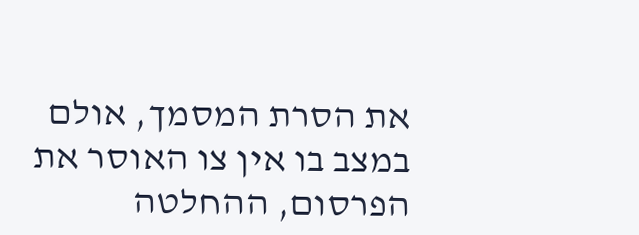את הסרת המסמך, אולם במצב בו אין צו האוסר את הפרסום, ההחלטה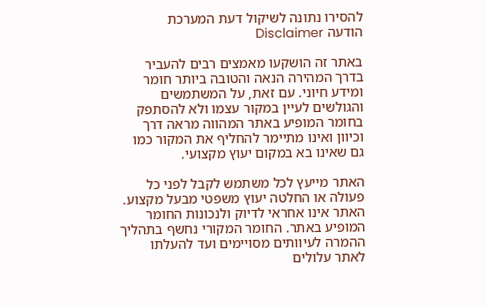להסירו נתונה לשיקול דעת המערכת
הודעה Disclaimer

באתר זה הושקעו מאמצים רבים להעביר בדרך המהירה הנאה והטובה ביותר חומר ומידע חיוני. עם זאת, על המשתמשים והגולשים לעיין במקור עצמו ולא להסתפק בחומר המופיע באתר המהווה מראה דרך וכיוון ואינו מתיימר להחליף את המקור כמו גם שאינו בא במקום יעוץ מקצועי.

האתר מייעץ לכל משתמש לקבל לפני כל פעולה או החלטה יעוץ משפטי מבעל מקצוע. האתר אינו אחראי לדיוק ולנכונות החומר המופיע באתר. החומר המקורי נחשף בתהליך ההמרה לעיוותים מסויימים ועד להעלתו לאתר עלולים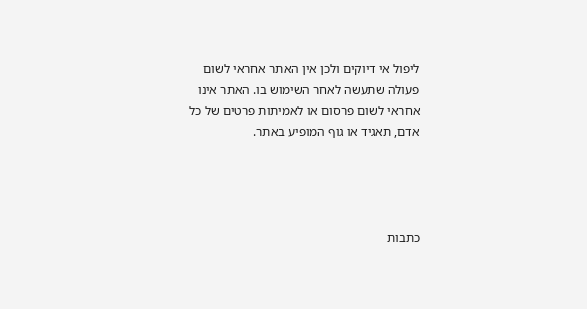ליפול אי דיוקים ולכן אין האתר אחראי לשום פעולה שתעשה לאחר השימוש בו. האתר אינו אחראי לשום פרסום או לאמיתות פרטים של כל אדם, תאגיד או גוף המופיע באתר.




כתבות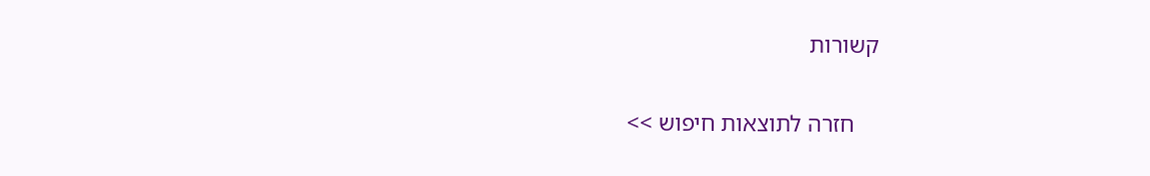קשורות

    חזרה לתוצאות חיפוש >>